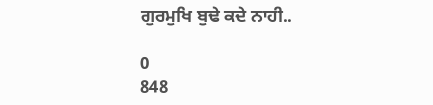ਗੁਰਮੁਖਿ ਬੁਢੇ ਕਦੇ ਨਾਹੀ..

0
848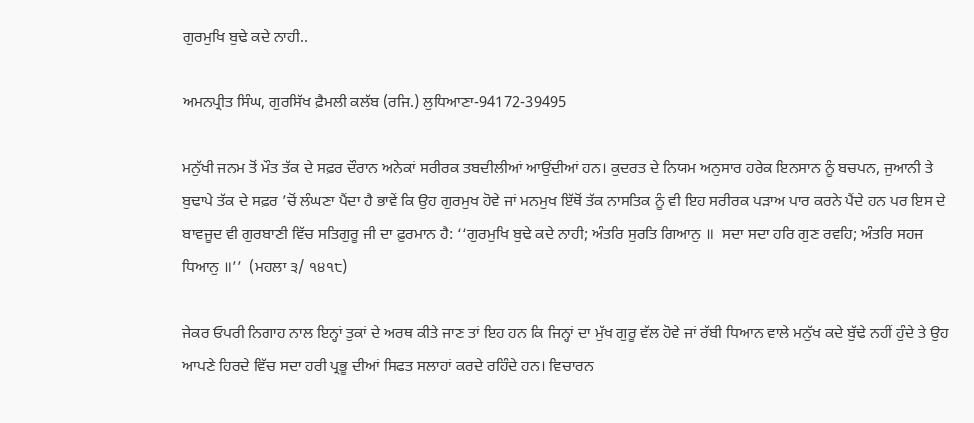ਗੁਰਮੁਖਿ ਬੁਢੇ ਕਦੇ ਨਾਹੀ..

ਅਮਨਪ੍ਰੀਤ ਸਿੰਘ, ਗੁਰਸਿੱਖ ਫ਼ੈਮਲੀ ਕਲੱਬ (ਰਜਿ.) ਲੁਧਿਆਣਾ-94172-39495

ਮਨੁੱਖੀ ਜਨਮ ਤੋਂ ਮੌਤ ਤੱਕ ਦੇ ਸਫ਼ਰ ਦੌਰਾਨ ਅਨੇਕਾਂ ਸਰੀਰਕ ਤਬਦੀਲੀਆਂ ਆਉਂਦੀਆਂ ਹਨ। ਕੁਦਰਤ ਦੇ ਨਿਯਮ ਅਨੁਸਾਰ ਹਰੇਕ ਇਨਸਾਨ ਨੂੰ ਬਚਪਨ, ਜੁਆਨੀ ਤੇ ਬੁਢਾਪੇ ਤੱਕ ਦੇ ਸਫ਼ਰ ’ਚੋਂ ਲੰਘਣਾ ਪੈਂਦਾ ਹੈ ਭਾਵੇਂ ਕਿ ਉਹ ਗੁਰਮੁਖ ਹੋਵੇ ਜਾਂ ਮਨਮੁਖ ਇੱਥੋਂ ਤੱਕ ਨਾਸਤਿਕ ਨੂੰ ਵੀ ਇਹ ਸਰੀਰਕ ਪੜਾਅ ਪਾਰ ਕਰਨੇ ਪੈਂਦੇ ਹਨ ਪਰ ਇਸ ਦੇ ਬਾਵਜੂਦ ਵੀ ਗੁਰਬਾਣੀ ਵਿੱਚ ਸਤਿਗੁਰੂ ਜੀ ਦਾ ਫ਼ੁਰਮਾਨ ਹੈ: ‘‘ਗੁਰਮੁਖਿ ਬੁਢੇ ਕਦੇ ਨਾਹੀ; ਅੰਤਰਿ ਸੁਰਤਿ ਗਿਆਨੁ ॥  ਸਦਾ ਸਦਾ ਹਰਿ ਗੁਣ ਰਵਹਿ; ਅੰਤਰਿ ਸਹਜ ਧਿਆਨੁ ॥’’  (ਮਹਲਾ ੩/ ੧੪੧੮)

ਜੇਕਰ ਓਪਰੀ ਨਿਗਾਹ ਨਾਲ ਇਨ੍ਹਾਂ ਤੁਕਾਂ ਦੇ ਅਰਥ ਕੀਤੇ ਜਾਣ ਤਾਂ ਇਹ ਹਨ ਕਿ ਜਿਨ੍ਹਾਂ ਦਾ ਮੁੱਖ ਗੁਰੂ ਵੱਲ ਹੋਵੇ ਜਾਂ ਰੱਬੀ ਧਿਆਨ ਵਾਲੇ ਮਨੁੱਖ ਕਦੇ ਬੁੱਢੇ ਨਹੀਂ ਹੁੰਦੇ ਤੇ ਉਹ ਆਪਣੇ ਹਿਰਦੇ ਵਿੱਚ ਸਦਾ ਹਰੀ ਪ੍ਰਭੂ ਦੀਆਂ ਸਿਫਤ ਸਲਾਹਾਂ ਕਰਦੇ ਰਹਿੰਦੇ ਹਨ। ਵਿਚਾਰਨ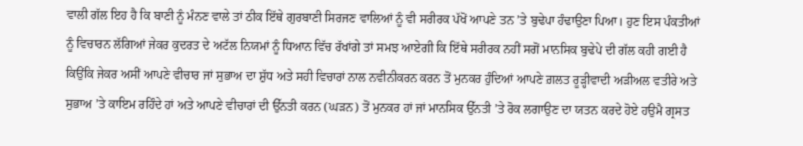ਵਾਲੀ ਗੱਲ ਇਹ ਹੈ ਕਿ ਬਾਣੀ ਨੂੰ ਮੰਨਣ ਵਾਲੇ ਤਾਂ ਠੀਕ ਇੱਥੇ ਗੁਰਬਾਣੀ ਸਿਰਜਣ ਵਾਲਿਆਂ ਨੂੰ ਵੀ ਸਰੀਰਕ ਪੱਖੋਂ ਆਪਣੇ ਤਨ ’ਤੇ ਬੁਢੇਪਾ ਹੰਢਾਉਣਾ ਪਿਆ। ਹੁਣ ਇਸ ਪੰਕਤੀਆਂ ਨੂੰ ਵਿਚਾਰਨ ਲੱਗਿਆਂ ਜੇਕਰ ਕੁਦਰਤ ਦੇ ਅਟੱਲ ਨਿਯਮਾਂ ਨੂੰ ਧਿਆਨ ਵਿੱਚ ਰੱਖਾਂਗੇ ਤਾਂ ਸਮਝ ਆਏਗੀ ਕਿ ਇੱਥੇ ਸਰੀਰਕ ਨਹੀਂ ਸਗੋਂ ਮਾਨਸਿਕ ਬੁਢੇਪੇ ਦੀ ਗੱਲ ਕਹੀ ਗਈ ਹੈ ਕਿਉਂਕਿ ਜੇਕਰ ਅਸੀਂ ਆਪਣੇ ਵੀਚਾਰ ਜਾਂ ਸੁਭਾਅ ਦਾ ਸ਼ੁੱਧ ਅਤੇ ਸਹੀ ਵਿਚਾਰਾਂ ਨਾਲ ਨਵੀਨੀਕਰਨ ਕਰਨ ਤੋਂ ਮੁਨਕਰ ਹੁੰਦਿਆਂ ਆਪਣੇ ਗ਼ਲਤ ਰੂੜ੍ਹੀਵਾਦੀ ਅੜੀਅਲ ਵਤੀਰੇ ਅਤੇ ਸੁਭਾਅ ’ਤੇ ਕਾਇਮ ਰਹਿੰਦੇ ਹਾਂ ਅਤੇ ਆਪਣੇ ਵੀਚਾਰਾਂ ਦੀ ਉੱਨਤੀ ਕਰਨ (ਘੜਨ) ਤੋਂ ਮੁਨਕਰ ਹਾਂ ਜਾਂ ਮਾਨਸਿਕ ਉੱਨਤੀ ’ਤੇ ਰੋਕ ਲਗਾਉਣ ਦਾ ਯਤਨ ਕਰਦੇ ਹੋਏ ਹਉਮੈ ਗ੍ਰਸਤ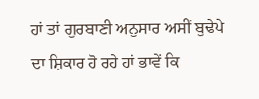ਹਾਂ ਤਾਂ ਗੁਰਬਾਣੀ ਅਨੁਸਾਰ ਅਸੀਂ ਬੁਢੇਪੇ ਦਾ ਸ਼ਿਕਾਰ ਹੋ ਰਹੇ ਹਾਂ ਭਾਵੇਂ ਕਿ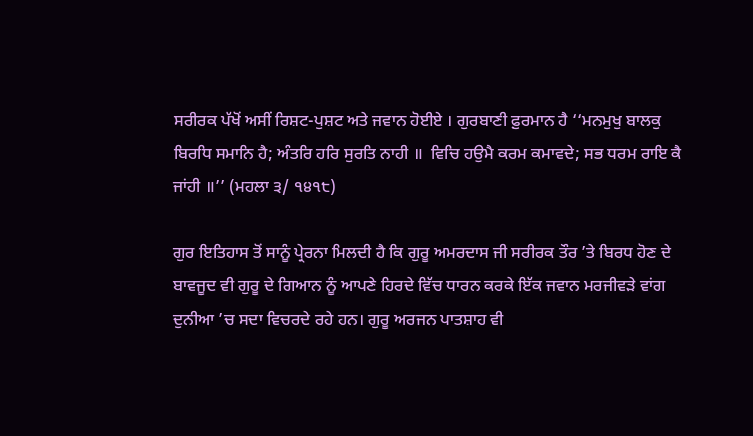ਸਰੀਰਕ ਪੱਖੋਂ ਅਸੀਂ ਰਿਸ਼ਟ-ਪੁਸ਼ਟ ਅਤੇ ਜਵਾਨ ਹੋਈਏ । ਗੁਰਬਾਣੀ ਫ਼ੁਰਮਾਨ ਹੈ ‘‘ਮਨਮੁਖੁ ਬਾਲਕੁ ਬਿਰਧਿ ਸਮਾਨਿ ਹੈ; ਅੰਤਰਿ ਹਰਿ ਸੁਰਤਿ ਨਾਹੀ ॥  ਵਿਚਿ ਹਉਮੈ ਕਰਮ ਕਮਾਵਦੇ; ਸਭ ਧਰਮ ਰਾਇ ਕੈ ਜਾਂਹੀ ॥’’ (ਮਹਲਾ ੩/ ੧੪੧੮)

ਗੁਰ ਇਤਿਹਾਸ ਤੋਂ ਸਾਨੂੰ ਪ੍ਰੇਰਨਾ ਮਿਲਦੀ ਹੈ ਕਿ ਗੁਰੂ ਅਮਰਦਾਸ ਜੀ ਸਰੀਰਕ ਤੌਰ ’ਤੇ ਬਿਰਧ ਹੋਣ ਦੇ ਬਾਵਜੂਦ ਵੀ ਗੁਰੂ ਦੇ ਗਿਆਨ ਨੂੰ ਆਪਣੇ ਹਿਰਦੇ ਵਿੱਚ ਧਾਰਨ ਕਰਕੇ ਇੱਕ ਜਵਾਨ ਮਰਜੀਵੜੇ ਵਾਂਗ ਦੁਨੀਆ ’ਚ ਸਦਾ ਵਿਚਰਦੇ ਰਹੇ ਹਨ। ਗੁਰੂ ਅਰਜਨ ਪਾਤਸ਼ਾਹ ਵੀ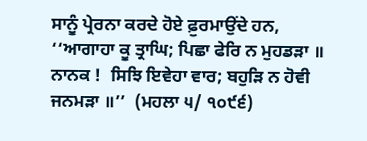ਸਾਨੂੰ ਪ੍ਰੇਰਨਾ ਕਰਦੇ ਹੋਏ ਫ਼ੁਰਮਾਉਂਦੇ ਹਨ, ‘‘ਆਗਾਹਾ ਕੂ ਤ੍ਰਾਘਿ; ਪਿਛਾ ਫੇਰਿ ਨ ਮੁਹਡੜਾ ॥  ਨਾਨਕ !  ਸਿਝਿ ਇਵੇਹਾ ਵਾਰ; ਬਹੁੜਿ ਨ ਹੋਵੀ ਜਨਮੜਾ ॥’’  (ਮਹਲਾ ੫/ ੧੦੯੬)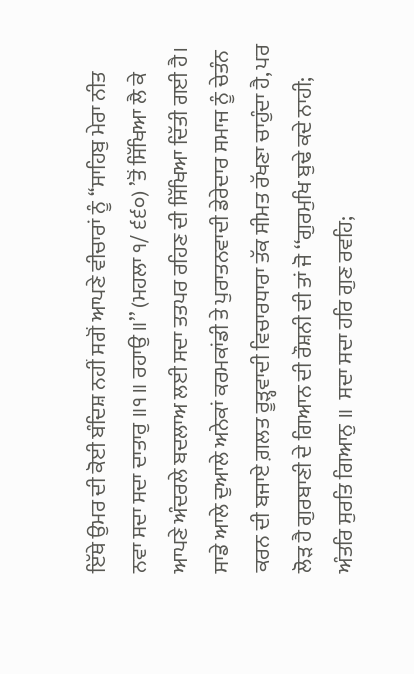ਇੱਥੇ ਉਮਰ ਦੀ ਕੋਈ ਬੰਦਿਸ਼ ਨਹੀਂ ਸਗੋਂ ਆਪਣੇ ਵੀਚਾਰਾਂ ਨੂੰ ‘‘ਸਾਹਿਬੁ ਮੇਰਾ ਨੀਤ ਨਵਾ ਸਦਾ ਸਦਾ ਦਾਤਾਰੁ ॥੧॥ ਰਹਾਉ ॥’’ (ਮਹਲਾ ੧/ ੬੬੦) ’ਤੋਂ ਸਿੱਖਿਆ ਲੈ ਕੇ ਆਪਣੇ ਅੰਦਰਲੇ ਬਦਲਾਅ ਲਈ ਸਦਾ ਤਤਪਰ ਰਹਿਣ ਦੀ ਸਿੱਖਿਆ ਦਿੱਤੀ ਗਈ ਹੈ। ਸਾਡੇ ਆਲੇ ਦੁਆਲੇ ਅਨੇਕਾਂ ਕਰਮਕਾਂਡੀ ਤੇ ਪੁਰਾਤਨਵਾਦੀ ਡੇਰੇਦਾਰ ਸਮਾਜ ਨੂੰ ਚੇਤੰਨ ਕਰਨ ਦੀ ਬਜਾਏ ਗ਼ਲਤ ਰੂੜ੍ਹਵਾਦੀ ਵਿਚਾਰਧਾਰਾ ਤੱਕ ਸੀਮਤ ਰੱਖਣਾ ਚਾਹੁੰਦਾ ਹੈ, ਪਰ ਲੋੜ ਹੈ ਗੁਰਬਾਣੀ ਦੇ ਗਿਆਨ ਦੀ ਰੌਸ਼ਨੀ ਦੀ ਤਾਂ ਜੋ ‘‘ਗੁਰਮੁਖਿ ਬੁਢੇ ਕਦੇ ਨਾਹੀ; ਅੰਤਰਿ ਸੁਰਤਿ ਗਿਆਨੁ ॥  ਸਦਾ ਸਦਾ ਹਰਿ ਗੁਣ ਰਵਹਿ;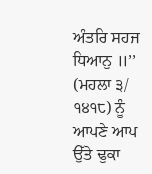ਅੰਤਰਿ ਸਹਜ ਧਿਆਨੁ ॥’’  (ਮਹਲਾ ੩/ ੧੪੧੮) ਨੂੰ ਆਪਣੇ ਆਪ ਉੱਤੇ ਢੁਕਾ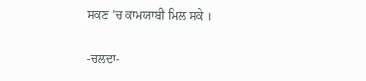ਸਕਣ ’ਚ ਕਾਮਯਾਬੀ ਮਿਲ ਸਕੇ ।

-ਚਲਦਾ-